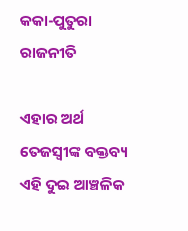କକା-ପୁତୁରା ରାଜନୀତି

ଏହାର ଅର୍ଥ ତେଜସ୍ବୀଙ୍କ ବକ୍ତବ୍ୟ ଏହି ଦୁଇ ଆଞ୍ଚଳିକ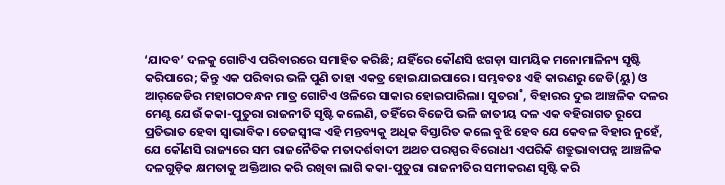‘ଯାଦବ’ ଦଳକୁ ଗୋଟିଏ ପରିବାରରେ ସମାହିତ କରିଛି; ଯହିଁରେ କୌଣସି ଝଗଡ଼ା ସାମୟିକ ମନୋମାଳିନ୍ୟ ସୃଷ୍ଟି କରିପାରେ; କିନ୍ତୁ ଏକ ପରିବାର ଭଳି ପୁଣି ତାହା ଏକତ୍ର ହୋଇଯାଇପାରେ। ସମ୍ଭବତଃ ଏହି କାରଣରୁ ଜେଡି(ୟୁ) ଓ ଆର୍‌ଜେଡିର ମହାଗଠବନ୍ଧନ ମାତ୍ର ଗୋଟିଏ ଓଳିରେ ସାକାର ହୋଇପାରିଲା। ସୁତରା˚, ବିହାରର ଦୁଇ ଆଞ୍ଚଳିକ ଦଳର ମେଣ୍ଟ ଯେଉଁ କକା-ପୁତୁରା ରାଜନୀତି ସୃଷ୍ଟି କଲେଣି, ତହିଁରେ ବିଜେପି ଭଳି ଜାତୀୟ ଦଳ ଏକ ବହିରାଗତ ରୂପେ ପ୍ରତିଭାତ ହେବା ସ୍ବାଭାବିକ। ତେଜସ୍ବୀଙ୍କ ଏହି ମନ୍ତବ୍ୟକୁ ଅଧିକ ବିସ୍ତାରିତ କଲେ ବୁଝି ହେବ ଯେ କେବଳ ବିହାର ନୁହେଁ, ଯେ କୌଣସି ରାଜ୍ୟରେ ସମ ରାଜନୈତିକ ମତାଦର୍ଶବାଦୀ ଅଥଚ ପରସ୍ପର ବିରୋଧୀ ଏପରିକି ଶତ୍ରୁଭାବାପନ୍ନ ଆଞ୍ଚଳିକ ଦଳଗୁଡ଼ିକ କ୍ଷମତାକୁ ଅକ୍ତିଆର କରି ରଖିବା ଲାଗି କକା-ପୁତୁରା ରାଜନୀତିର ସମୀକରଣ ସୃଷ୍ଟି କରି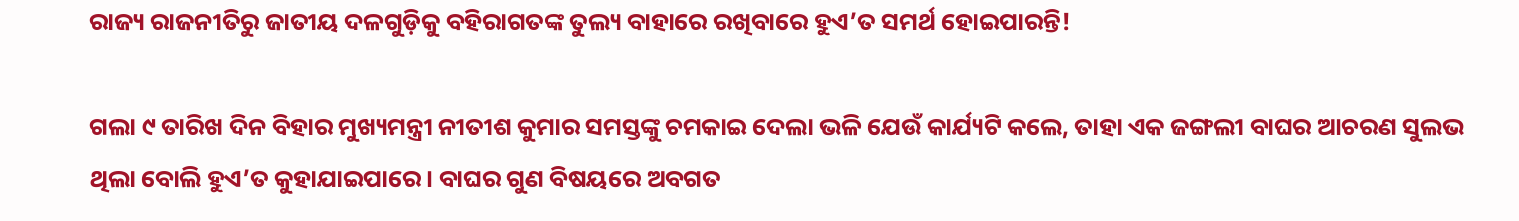ରାଜ୍ୟ ରାଜନୀତିରୁ ଜାତୀୟ ଦଳଗୁଡ଼ିକୁ ବହିରାଗତଙ୍କ ତୁଲ୍ୟ ବାହାରେ ରଖିବାରେ ହୁଏ’ତ ସମର୍ଥ ହୋଇପାରନ୍ତି!

ଗଲା ୯ ତାରିଖ ଦିନ ବିହାର ମୁଖ୍ୟମନ୍ତ୍ରୀ ନୀତୀଶ କୁମାର ସମସ୍ତଙ୍କୁ ଚମକାଇ ଦେଲା ଭଳି ଯେଉଁ କାର୍ଯ୍ୟଟି କଲେ, ତାହା ଏକ ଜଙ୍ଗଲୀ ବାଘର ଆଚରଣ ସୁଲଭ ଥିଲା ବୋଲି ହୁଏ’ତ କୁହାଯାଇପାରେ। ବାଘର ଗୁଣ ବିଷୟରେ ଅବଗତ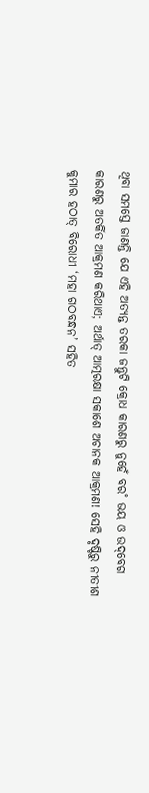ଥିବା ସମସ୍ତେ ଜାଣନ୍ତି ଯେ ଏହି ଅତ୍ୟନ୍ତ ତରକା ଜନ୍ତୁଟି କ୍ରୋଧ କାରଣରୁ ନୁହେଁ ବର˚ ଭୟ ଓ ଉଦ୍‌ବେଗ କାରଣରୁ ଅତର୍କିତ ଆକ୍ରମଣ କରିଥାଏ; ଅର୍ଥାତ୍‌ ଆତ୍ମରକ୍ଷା ସକାଶେ ଅଚାନକ ଆକ୍ରମଣ! ସେହି ଦୃଷ୍ଟିରୁ ନୀତୀଶ କୁମାର ହଠାତ୍‌ ବିରୋଧୀ ‘ମହା ଗଠବନ୍ଧନ’ ସହିତ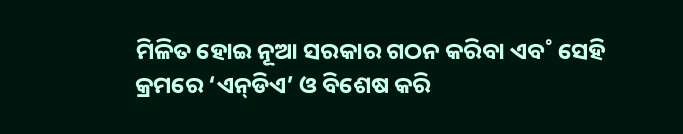ମିଳିତ ହୋଇ ନୂଆ ସରକାର ଗଠନ କରିବା ଏବ˚ ସେହି କ୍ରମରେ ‘ଏନ୍‌ଡିଏ’ ଓ ବିଶେଷ କରି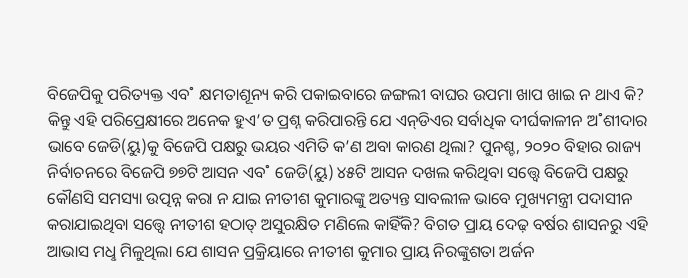ବିଜେପିକୁ ପରିତ୍ୟକ୍ତ ଏବ˚ କ୍ଷମତାଶୂନ୍ୟ କରି ପକାଇବାରେ ଜଙ୍ଗଲୀ ବାଘର ଉପମା ଖାପ ଖାଇ ନ ଥାଏ କି? କିନ୍ତୁ ଏହି ପରିପ୍ରେକ୍ଷୀରେ ଅନେକ ହୁଏ’ତ ପ୍ରଶ୍ନ କରିପାରନ୍ତି ଯେ ଏନ୍‌ଡିଏର ସର୍ବାଧିକ ଦୀର୍ଘକାଳୀନ ଅ˚ଶୀଦାର ଭାବେ ଜେଡି(ୟୁ)କୁ ବିଜେପି ପକ୍ଷରୁ ଭୟର ଏମିତି କ’ଣ ଅବା କାରଣ ଥିଲା? ପୁନଶ୍ଚ, ୨୦୨୦ ବିହାର ରାଜ୍ୟ ନିର୍ବାଚନରେ ବିଜେପି ୭୭ଟି ଆସନ ଏବ˚ ଜେଡି(ୟୁ) ୪୫ଟି ଆସନ ଦଖଲ କରିଥିବା ସତ୍ତ୍ବେ ବିଜେପି ପକ୍ଷରୁ କୌଣସି ସମସ୍ୟା ଉତ୍ପନ୍ନ କରା ନ ଯାଇ ନୀତୀଶ କୁମାରଙ୍କୁ ଅତ୍ୟନ୍ତ ସାବଲୀଳ ଭାବେ ମୁଖ୍ୟମନ୍ତ୍ରୀ ପଦାସୀନ କରାଯାଇଥିବା ସତ୍ତ୍ବେ ନୀତୀଶ ହଠାତ୍‌ ଅସୁରକ୍ଷିତ ମଣିଲେ କାହିଁକି? ବିଗତ ପ୍ରାୟ ଦେଢ଼ ବର୍ଷର ଶାସନରୁ ଏହି ଆଭାସ ମଧୢ ମିଳୁଥିଲା ଯେ ଶାସନ ପ୍ରକ୍ରିୟାରେ ନୀତୀଶ କୁମାର ପ୍ରାୟ ନିରଙ୍କୁଶତା ଅର୍ଜନ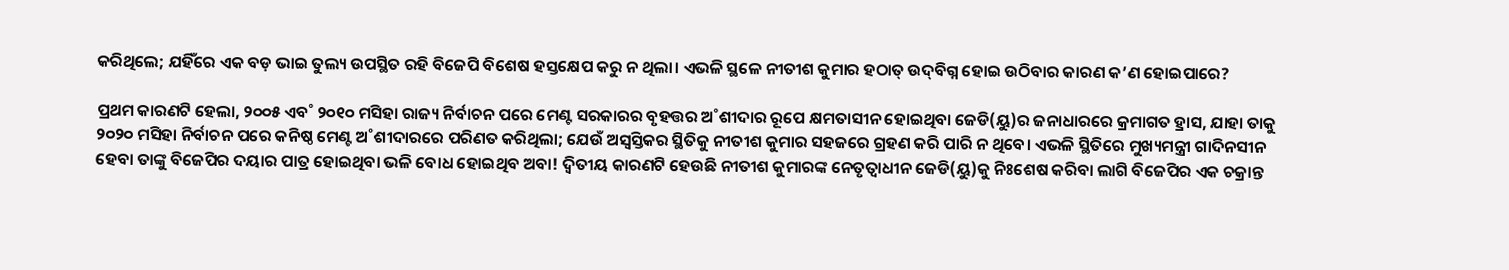କରିଥିଲେ; ଯହିଁରେ ଏକ ବଡ଼ ଭାଇ ତୁଲ୍ୟ ଉପସ୍ଥିତ ରହି ବିଜେପି ବିଶେଷ ହସ୍ତକ୍ଷେପ କରୁ ନ ଥିଲା। ଏଭଳି ସ୍ଥଳେ ନୀତୀଶ କୁମାର ହଠାତ୍‌ ଉଦ୍‌ବିଗ୍ନ ହୋଇ ଉଠିବାର କାରଣ କ’ଣ ହୋଇପାରେ?

ପ୍ରଥମ କାରଣଟି ହେଲା, ୨୦୦୫ ଏବ˚ ୨୦୧୦ ମସିହା ରାଜ୍ୟ ନିର୍ବାଚନ ପରେ ମେଣ୍ଟ ସରକାରର ବୃହତ୍ତର ଅ˚ଶୀଦାର ରୂପେ କ୍ଷମତାସୀନ ହୋଇଥିବା ଜେଡି(ୟୁ)ର ଜନାଧାରରେ କ୍ରମାଗତ ହ୍ରାସ, ଯାହା ତାକୁ ୨୦୨୦ ମସିହା ନିର୍ବାଚନ ପରେ କନିଷ୍ଠ ମେଣ୍ଟ ଅ˚ଶୀଦାରରେ ପରିଣତ କରିଥିଲା; ଯେଉଁ ଅସ୍ବସ୍ତିକର ସ୍ଥିତିକୁ ନୀତୀଶ କୁମାର ସହଜରେ ଗ୍ରହଣ କରି ପାରି ନ ଥିବେ। ଏଭଳି ସ୍ଥିତିରେ ମୁଖ୍ୟମନ୍ତ୍ରୀ ଗାଦିନସୀନ ହେବା ତାଙ୍କୁ ବିଜେପିର ଦୟାର ପାତ୍ର ହୋଇଥିବା ଭଳି ବୋଧ ହୋଇଥିବ ଅବା! ଦ୍ବିତୀୟ କାରଣଟି ହେଉଛି ନୀତୀଶ କୁମାରଙ୍କ ନେତୃତ୍ବାଧୀନ ଜେଡି(ୟୁ)କୁ ନିଃଶେଷ କରିବା ଲାଗି ବିଜେପିର ଏକ ଚକ୍ରାନ୍ତ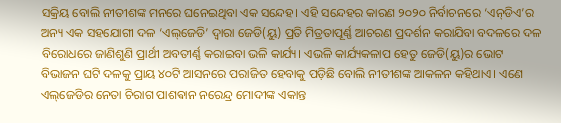ସକ୍ରିୟ ବୋଲି ନୀତୀଶଙ୍କ ମନରେ ଘନେଇଥିବା ଏକ ସନ୍ଦେହ। ଏହି ସନ୍ଦେହର କାରଣ ୨୦୨୦ ନିର୍ବାଚନରେ ‘ଏନ୍‌ଡିଏ’ର ଅନ୍ୟ ଏକ ସହଯୋଗୀ ଦଳ ‘ଏଲ୍‌ଜେଡି’ ଦ୍ବାରା ଜେଡି(ୟୁ) ପ୍ରତି ମିତ୍ରତାପୂର୍ଣ୍ଣ ଆଚରଣ ପ୍ରଦର୍ଶନ କରାଯିବା ବଦଳରେ ଦଳ ବିରୋଧରେ ଜାଣିଶୁଣି ପ୍ରାର୍ଥୀ ଅବତୀର୍ଣ୍ଣ କରାଇବା ଭଳି କାର୍ଯ୍ୟ। ଏଭଳି କାର୍ଯ୍ୟକଳାପ ହେତୁ ଜେଡି(ୟୁ)ର ଭୋଟ ବିଭାଜନ ଘଟି ଦଳକୁ ପ୍ରାୟ ୪୦ଟି ଆସନରେ ପରାଜିତ ହେବାକୁ ପଡ଼ିଛି ବୋଲି ନୀତୀଶଙ୍କ ଆକଳନ କହିଥାଏ। ଏଣେ ଏଲ୍‌ଜେଡିର ନେତା ଚିରାଗ ପାଶଵାନ ନରେନ୍ଦ୍ର ମୋଦୀଙ୍କ ଏକାନ୍ତ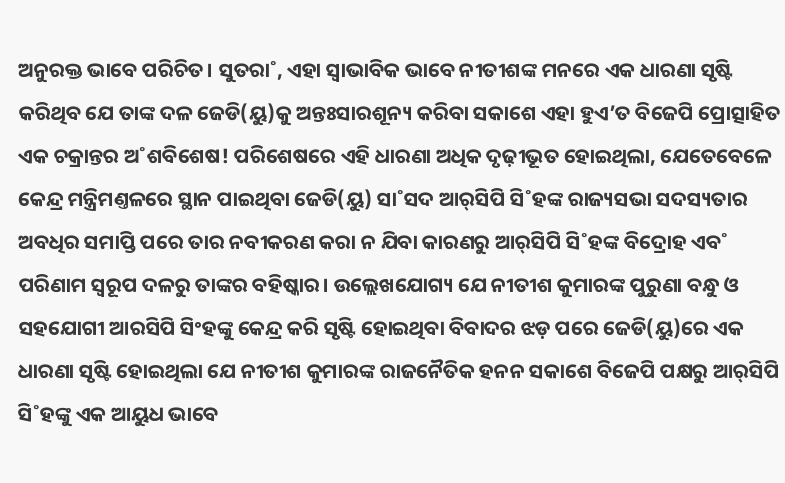ଅନୁରକ୍ତ ଭାବେ ପରିଚିତ। ସୁତରା˚, ଏହା ସ୍ବାଭାବିକ ଭାବେ ନୀତୀଶଙ୍କ ମନରେ ଏକ ଧାରଣା ସୃଷ୍ଟି କରିଥିବ ଯେ ତାଙ୍କ ଦଳ ଜେଡି(ୟୁ)କୁ ଅନ୍ତଃସାରଶୂନ୍ୟ କରିବା ସକାଶେ ଏହା ହୁଏ’ତ ବିଜେପି ପ୍ରୋତ୍ସାହିତ ଏକ ଚକ୍ରାନ୍ତର ଅ˚ଶବିଶେଷ! ପରିଶେଷରେ ଏହି ଧାରଣା ଅଧିକ ଦୃଢ଼ୀଭୂତ ହୋଇଥିଲା, ଯେତେବେଳେ କେନ୍ଦ୍ର ମନ୍ତ୍ରିମଣ୍ତଳରେ ସ୍ଥାନ ପାଇଥିବା ଜେଡି(ୟୁ) ସା˚ସଦ ଆର‌୍‌ସିପି ସି˚ହଙ୍କ ରାଜ୍ୟସଭା ସଦସ୍ୟତାର ଅବଧିର ସମାପ୍ତି ପରେ ତାର ନବୀକରଣ କରା ନ ଯିବା କାରଣରୁ ଆର୍‌ସିପି ସି˚ହଙ୍କ ବିଦ୍ରୋହ ଏବ˚ ପରିଣାମ ସ୍ବରୂପ ଦଳରୁ ତାଙ୍କର ବହିଷ୍କାର। ଉଲ୍ଲେଖଯୋଗ୍ୟ ଯେ ନୀତୀଶ କୁମାରଙ୍କ ପୁରୁଣା ବନ୍ଧୁ ଓ ସହଯୋଗୀ ଆରସିପି ସିଂହଙ୍କୁ କେନ୍ଦ୍ର କରି ସୃଷ୍ଟି ହୋଇଥିବା ବିବାଦର ଝଡ଼ ପରେ ଜେଡି(ୟୁ)ରେ ଏକ ଧାରଣା ସୃଷ୍ଟି ହୋଇଥିଲା ଯେ ନୀତୀଶ କୁମାରଙ୍କ ରାଜନୈତିକ ହନନ ସକାଶେ ବିଜେପି ପକ୍ଷରୁ ଆର‌୍‌ସିପି ସି˚ହଙ୍କୁ ଏକ ଆୟୁଧ ଭାବେ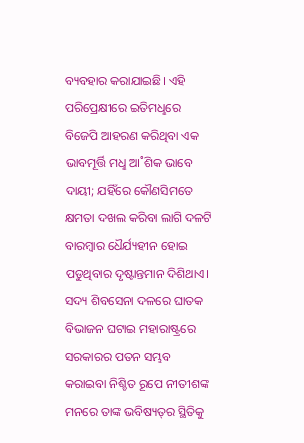ବ୍ୟବହାର କରାଯାଇଛି। ଏହି ପରିପ୍ରେକ୍ଷୀରେ ଇତିମଧୢରେ ବିଜେପି ଆହରଣ କରିଥିବା ଏକ ଭାବମୂର୍ତ୍ତି ମଧୢ ଆ˚ଶିକ ଭାବେ ଦାୟୀ; ଯହିଁରେ କୌଣସିମତେ କ୍ଷମତା ଦଖଲ କରିବା ଲାଗି ଦଳଟି ବାରମ୍ବାର ଧୈର୍ଯ୍ୟହୀନ ହୋଇ ପଡୁଥିବାର ଦୃଷ୍ଟାନ୍ତମାନ ଦିଶିଥାଏ। ସଦ୍ୟ ଶିବସେନା ଦଳରେ ଘାତକ ବିଭାଜନ ଘଟାଇ ମହାରାଷ୍ଟ୍ରରେ ସରକାରର ପତନ ସମ୍ଭବ କରାଇବା ନିଶ୍ଚିତ ରୂପେ ନୀତୀଶଙ୍କ ମନରେ ତାଙ୍କ ଭବିଷ୍ୟତ୍‌ର ସ୍ଥିତିକୁ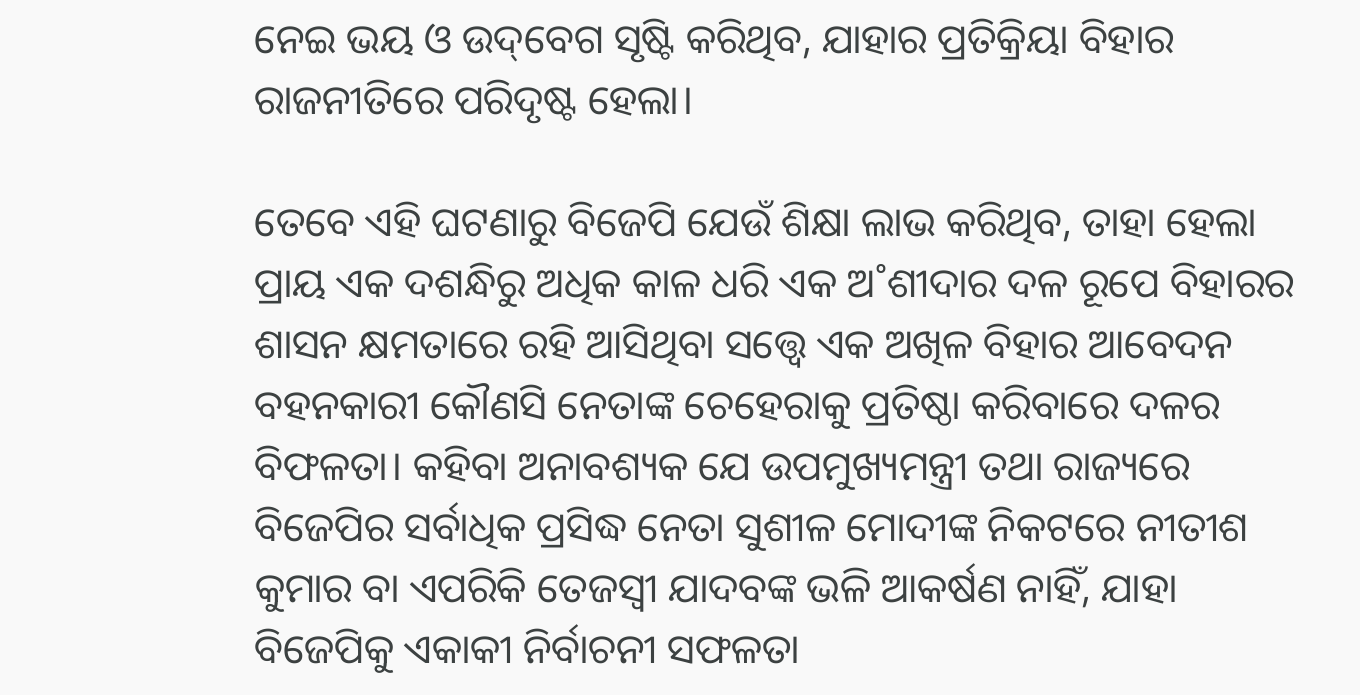ନେଇ ଭୟ ଓ ଉଦ୍‌ବେଗ ସୃଷ୍ଟି କରିଥିବ, ଯାହାର ପ୍ରତିକ୍ରିୟା ବିହାର ରାଜନୀତିରେ ପରିଦୃଷ୍ଟ ହେଲା।

ତେବେ ଏହି ଘଟଣାରୁ ବିଜେପି ଯେଉଁ ଶିକ୍ଷା ଲାଭ କରିଥିବ, ତାହା ହେଲା ପ୍ରାୟ ଏକ ଦଶନ୍ଧିରୁ ଅଧିକ କାଳ ଧରି ଏକ ଅ˚ଶୀଦାର ଦଳ ରୂପେ ବିହାରର ଶାସନ କ୍ଷମତାରେ ରହି ଆସିଥିବା ସତ୍ତ୍ବେ ଏକ ଅଖିଳ ବିହାର ଆବେଦନ ବହନକାରୀ କୌଣସି ନେତାଙ୍କ ଚେହେରାକୁ ପ୍ରତିଷ୍ଠା କରିବାରେ ଦଳର ବିଫଳତା। କହିବା ଅନାବଶ୍ୟକ ଯେ ଉପମୁଖ୍ୟମନ୍ତ୍ରୀ ତଥା ରାଜ୍ୟରେ ବିଜେପିର ସର୍ବାଧିକ ପ୍ରସିଦ୍ଧ ନେତା ସୁଶୀଳ ମୋଦୀଙ୍କ ନିକଟରେ ନୀତୀଶ କୁମାର ବା ଏପରିକି ତେଜସ୍ବୀ ଯାଦବଙ୍କ ଭଳି ଆକର୍ଷଣ ନାହିଁ, ଯାହା ବିଜେପିକୁ ଏକାକୀ ନିର୍ବାଚନୀ ସଫଳତା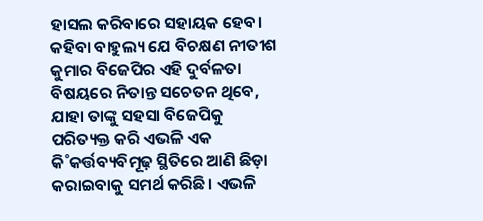ହାସଲ କରିବାରେ ସହାୟକ ହେବ। କହିବା ବାହୁଲ୍ୟ ଯେ ବିଚକ୍ଷଣ ନୀତୀଶ କୁମାର ବିଜେପିର ଏହି ଦୁର୍ବଳତା ବିଷୟରେ ନିତାନ୍ତ ସଚେତନ ଥିବେ, ଯାହା ତାଙ୍କୁ ସହସା ବିଜେପିକୁ ପରିତ୍ୟକ୍ତ କରି ଏଭଳି ଏକ କି˚କର୍ତ୍ତବ୍ୟବିମୂଢ଼ ସ୍ଥିତିରେ ଆଣି ଛିଡ଼ା କରାଇବାକୁ ସମର୍ଥ କରିଛି। ଏଭଳି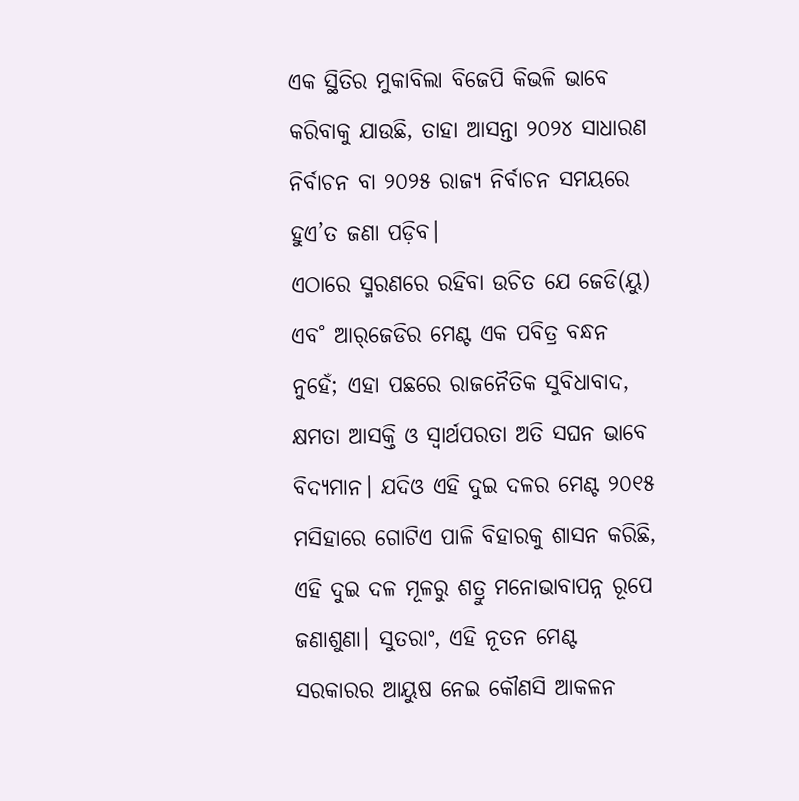ଏକ ସ୍ଥିତିର ମୁକାବିଲା ବିଜେପି କିଭଳି ଭାବେ କରିବାକୁ ଯାଉଛି, ତାହା ଆସନ୍ତା ୨୦୨୪ ସାଧାରଣ ନିର୍ବାଚନ ବା ୨୦୨୫ ରାଜ୍ୟ ନିର୍ବାଚନ ସମୟରେ ହୁଏ’ତ ଜଣା ପଡ଼ିବ।
ଏଠାରେ ସ୍ମରଣରେ ରହିବା ଉଚିତ ଯେ ଜେଡି(ୟୁ) ଏବ˚ ଆର‌୍‌ଜେଡିର ମେଣ୍ଟ ଏକ ପବିତ୍ର ବନ୍ଧନ ନୁହେଁ; ଏହା ପଛରେ ରାଜନୈତିକ ସୁବିଧାବାଦ, କ୍ଷମତା ଆସକ୍ତି ଓ ସ୍ବାର୍ଥପରତା ଅତି ସଘନ ଭାବେ ବିଦ୍ୟମାନ। ଯଦିଓ ଏହି ଦୁଇ ଦଳର ମେଣ୍ଟ ୨୦୧୫ ମସିହାରେ ଗୋଟିଏ ପାଳି ବିହାରକୁ ଶାସନ କରିଛି, ଏହି ଦୁଇ ଦଳ ମୂଳରୁ ଶତ୍ରୁ ମନୋଭାବାପନ୍ନ ରୂପେ ଜଣାଶୁଣା। ସୁତରାଂ, ଏହି ନୂତନ ମେଣ୍ଟ ସରକାରର ଆୟୁଷ ନେଇ କୌଣସି ଆକଳନ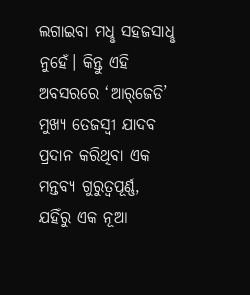ଲଗାଇବା ମଧୢ ସହଜସାଧୢ ନୁହେଁ। କିନ୍ତୁ ଏହି ଅବସରରେ ‘ଆର‌୍‌ଜେଡି’ ମୁଖ୍ୟ ତେଜସ୍ବୀ ଯାଦବ ପ୍ରଦାନ କରିଥିବା ଏକ ମନ୍ତବ୍ୟ ଗୁରୁତ୍ବପୂର୍ଣ୍ଣ, ଯହିଁରୁ ଏକ ନୂଆ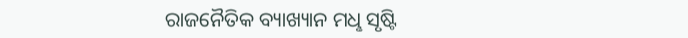ରାଜନୈତିକ ବ୍ୟାଖ୍ୟାନ ମଧୢ ସୃଷ୍ଟି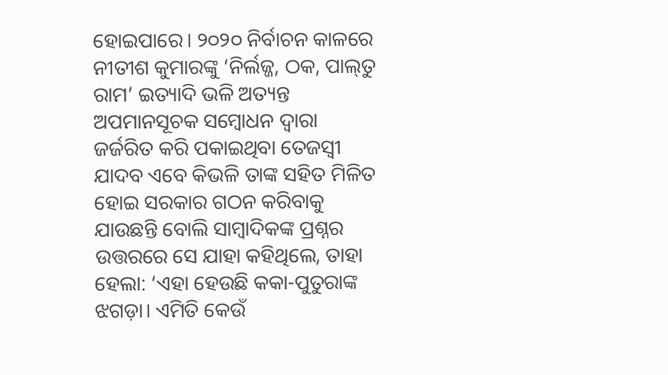ହୋଇପାରେ। ୨୦୨୦ ନିର୍ବାଚନ କାଳରେ ନୀତୀଶ କୁମାରଙ୍କୁ ‘ନିର୍ଲଜ୍ଜ, ଠକ, ପାଲ୍‌ତୁ ରାମ’ ଇତ୍ୟାଦି ଭଳି ଅତ୍ୟନ୍ତ ଅପମାନସୂଚକ ସମ୍ବୋଧନ ଦ୍ବାରା ଜର୍ଜରିତ କରି ପକାଇଥିବା ତେଜସ୍ବୀ ଯାଦବ ଏବେ କିଭଳି ତାଙ୍କ ସହିତ ମିଳିତ ହୋଇ ସରକାର ଗଠନ କରିବାକୁ ଯାଉଛନ୍ତି ବୋଲି ସାମ୍ବାଦିକଙ୍କ ପ୍ରଶ୍ନର ଉତ୍ତରରେ ସେ ଯାହା କହିଥିଲେ, ତାହା ହେଲା: ‘ଏହା ହେଉଛି କକା-ପୁତୁରାଙ୍କ ଝଗଡ଼ା। ଏମିତି କେଉଁ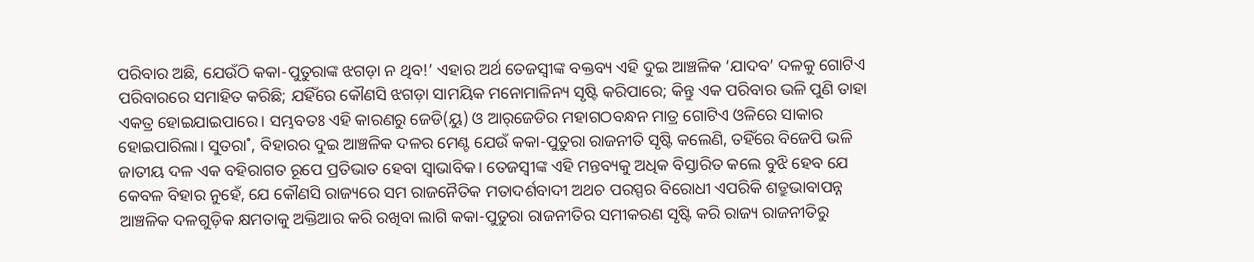ପରିବାର ଅଛି, ଯେଉଁଠି କକା-ପୁତୁରାଙ୍କ ଝଗଡ଼ା ନ ଥିବ!’ ଏହାର ଅର୍ଥ ତେଜସ୍ବୀଙ୍କ ବକ୍ତବ୍ୟ ଏହି ଦୁଇ ଆଞ୍ଚଳିକ ‘ଯାଦବ’ ଦଳକୁ ଗୋଟିଏ ପରିବାରରେ ସମାହିତ କରିଛି; ଯହିଁରେ କୌଣସି ଝଗଡ଼ା ସାମୟିକ ମନୋମାଳିନ୍ୟ ସୃଷ୍ଟି କରିପାରେ; କିନ୍ତୁ ଏକ ପରିବାର ଭଳି ପୁଣି ତାହା ଏକତ୍ର ହୋଇଯାଇପାରେ। ସମ୍ଭବତଃ ଏହି କାରଣରୁ ଜେଡି(ୟୁ) ଓ ଆର୍‌ଜେଡିର ମହାଗଠବନ୍ଧନ ମାତ୍ର ଗୋଟିଏ ଓଳିରେ ସାକାର ହୋଇପାରିଲା। ସୁତରା˚, ବିହାରର ଦୁଇ ଆଞ୍ଚଳିକ ଦଳର ମେଣ୍ଟ ଯେଉଁ କକା-ପୁତୁରା ରାଜନୀତି ସୃଷ୍ଟି କଲେଣି, ତହିଁରେ ବିଜେପି ଭଳି ଜାତୀୟ ଦଳ ଏକ ବହିରାଗତ ରୂପେ ପ୍ରତିଭାତ ହେବା ସ୍ବାଭାବିକ। ତେଜସ୍ବୀଙ୍କ ଏହି ମନ୍ତବ୍ୟକୁ ଅଧିକ ବିସ୍ତାରିତ କଲେ ବୁଝି ହେବ ଯେ କେବଳ ବିହାର ନୁହେଁ, ଯେ କୌଣସି ରାଜ୍ୟରେ ସମ ରାଜନୈତିକ ମତାଦର୍ଶବାଦୀ ଅଥଚ ପରସ୍ପର ବିରୋଧୀ ଏପରିକି ଶତ୍ରୁଭାବାପନ୍ନ ଆଞ୍ଚଳିକ ଦଳଗୁଡ଼ିକ କ୍ଷମତାକୁ ଅକ୍ତିଆର କରି ରଖିବା ଲାଗି କକା-ପୁତୁରା ରାଜନୀତିର ସମୀକରଣ ସୃଷ୍ଟି କରି ରାଜ୍ୟ ରାଜନୀତିରୁ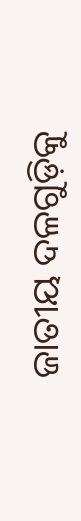ଜାତୀୟ ଦଳଗୁଡ଼ିକୁ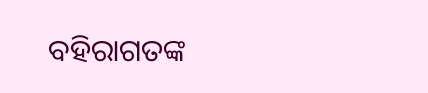ବହିରାଗତଙ୍କ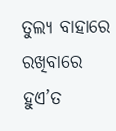ତୁଲ୍ୟ ବାହାରେ ରଖିବାରେ ହୁଏ’ତ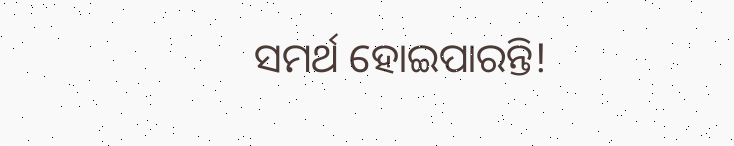ସମର୍ଥ ହୋଇପାରନ୍ତି!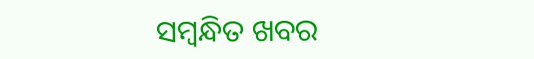ସମ୍ବନ୍ଧିତ ଖବର